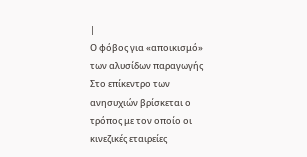|
Ο φόβος για «αποικισμό»
των αλυσίδων παραγωγής
Στο επίκεντρο των
ανησυχιών βρίσκεται ο
τρόπος με τον οποίο οι
κινεζικές εταιρείες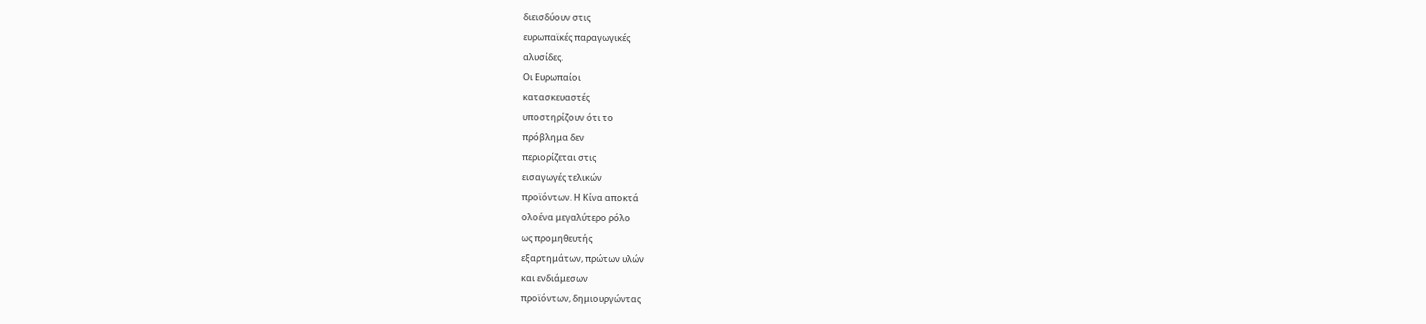διεισδύουν στις
ευρωπαϊκές παραγωγικές
αλυσίδες.
Οι Ευρωπαίοι
κατασκευαστές
υποστηρίζουν ότι το
πρόβλημα δεν
περιορίζεται στις
εισαγωγές τελικών
προϊόντων. Η Κίνα αποκτά
ολοένα μεγαλύτερο ρόλο
ως προμηθευτής
εξαρτημάτων, πρώτων υλών
και ενδιάμεσων
προϊόντων, δημιουργώντας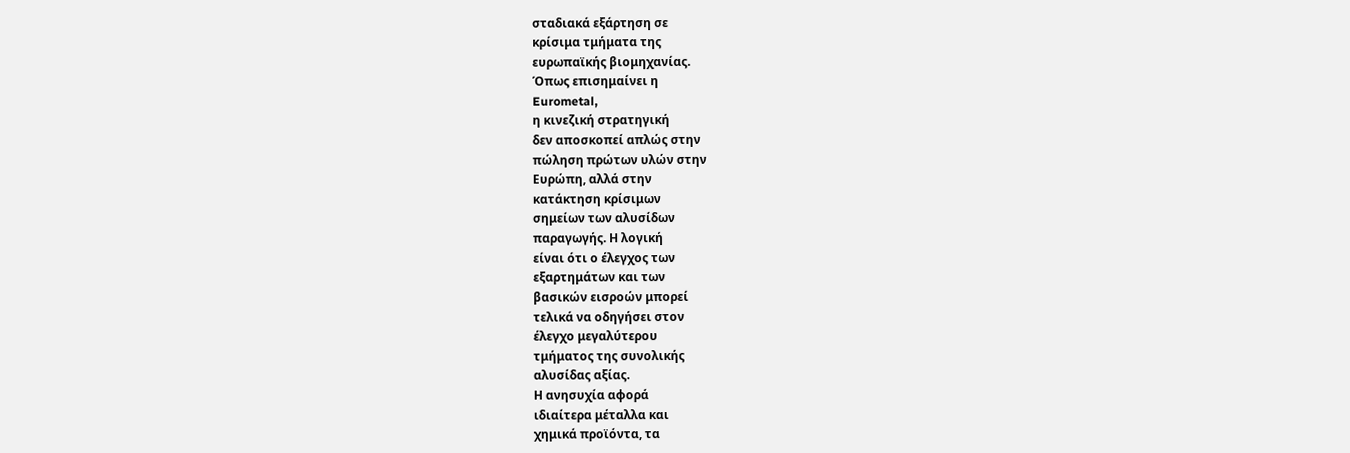σταδιακά εξάρτηση σε
κρίσιμα τμήματα της
ευρωπαϊκής βιομηχανίας.
Όπως επισημαίνει η
Eurometal,
η κινεζική στρατηγική
δεν αποσκοπεί απλώς στην
πώληση πρώτων υλών στην
Ευρώπη, αλλά στην
κατάκτηση κρίσιμων
σημείων των αλυσίδων
παραγωγής. Η λογική
είναι ότι ο έλεγχος των
εξαρτημάτων και των
βασικών εισροών μπορεί
τελικά να οδηγήσει στον
έλεγχο μεγαλύτερου
τμήματος της συνολικής
αλυσίδας αξίας.
Η ανησυχία αφορά
ιδιαίτερα μέταλλα και
χημικά προϊόντα, τα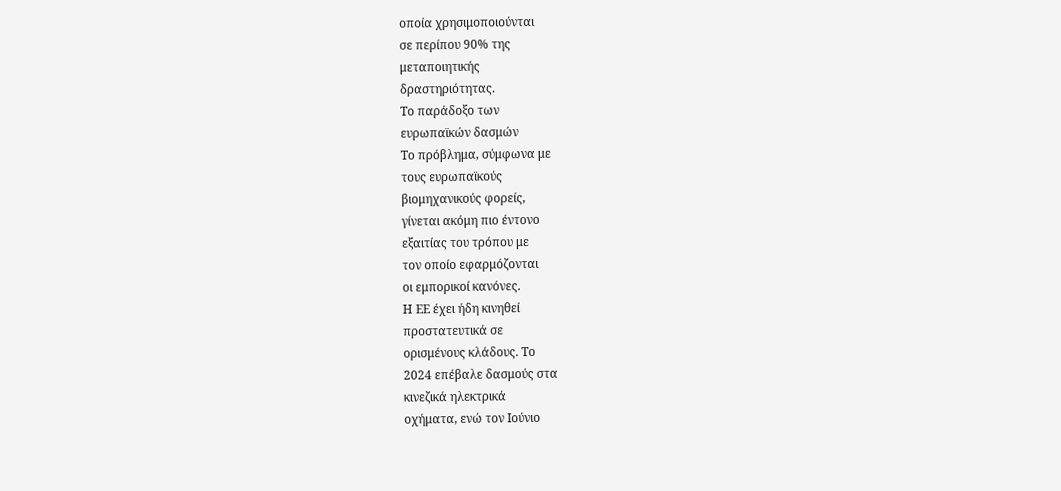οποία χρησιμοποιούνται
σε περίπου 90% της
μεταποιητικής
δραστηριότητας.
Το παράδοξο των
ευρωπαϊκών δασμών
Το πρόβλημα, σύμφωνα με
τους ευρωπαϊκούς
βιομηχανικούς φορείς,
γίνεται ακόμη πιο έντονο
εξαιτίας του τρόπου με
τον οποίο εφαρμόζονται
οι εμπορικοί κανόνες.
Η ΕΕ έχει ήδη κινηθεί
προστατευτικά σε
ορισμένους κλάδους. Το
2024 επέβαλε δασμούς στα
κινεζικά ηλεκτρικά
οχήματα, ενώ τον Ιούνιο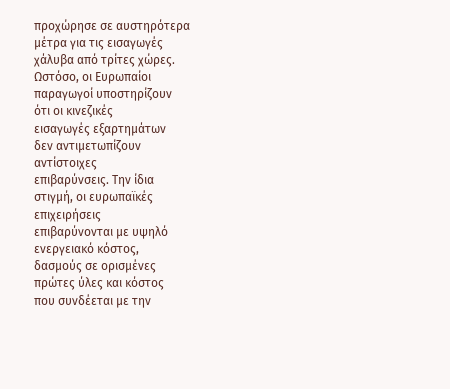προχώρησε σε αυστηρότερα
μέτρα για τις εισαγωγές
χάλυβα από τρίτες χώρες.
Ωστόσο, οι Ευρωπαίοι
παραγωγοί υποστηρίζουν
ότι οι κινεζικές
εισαγωγές εξαρτημάτων
δεν αντιμετωπίζουν
αντίστοιχες
επιβαρύνσεις. Την ίδια
στιγμή, οι ευρωπαϊκές
επιχειρήσεις
επιβαρύνονται με υψηλό
ενεργειακό κόστος,
δασμούς σε ορισμένες
πρώτες ύλες και κόστος
που συνδέεται με την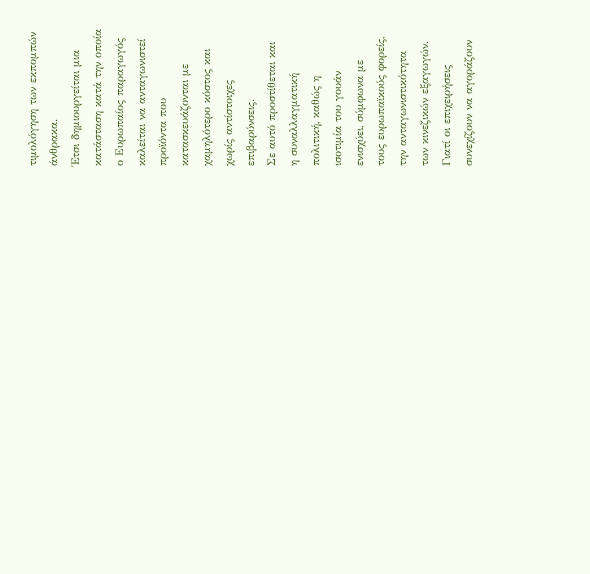τιμολόγηση των εκπομπών
άνθρακα.
Έτσι δημιουργείται μια
κατάσταση κατά την οποία
ο Ευρωπαίος παραγωγός
καλείται να ανταγωνιστεί
προϊόντα που
κατασκευάζονται με
χαμηλότερο κόστος και
χωρίς αντίστοιχες
επιβαρύνσεις.
Σε αυτό προστίθεται και
η συναλλαγματική
πολιτική, καθώς η
ισοτιμία του γουάν
ενισχύει, σύμφωνα με
τους ευρωπαϊκούς φορείς,
την ανταγωνιστικότητα
των κινεζικών εξαγωγών.
Γιατί οι επιχειρήσεις
συνεχίζουν να αγοράζουν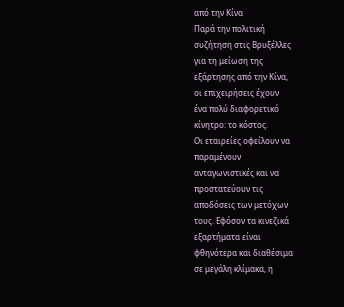από την Κίνα
Παρά την πολιτική
συζήτηση στις Βρυξέλλες
για τη μείωση της
εξάρτησης από την Κίνα,
οι επιχειρήσεις έχουν
ένα πολύ διαφορετικό
κίνητρο: το κόστος.
Οι εταιρείες οφείλουν να
παραμένουν
ανταγωνιστικές και να
προστατεύουν τις
αποδόσεις των μετόχων
τους. Εφόσον τα κινεζικά
εξαρτήματα είναι
φθηνότερα και διαθέσιμα
σε μεγάλη κλίμακα, η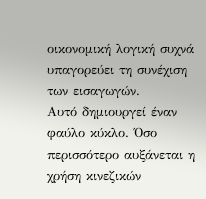οικονομική λογική συχνά
υπαγορεύει τη συνέχιση
των εισαγωγών.
Αυτό δημιουργεί έναν
φαύλο κύκλο. Όσο
περισσότερο αυξάνεται η
χρήση κινεζικών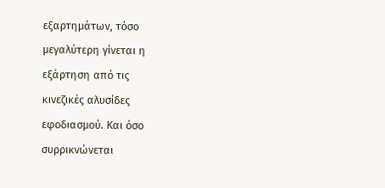εξαρτημάτων, τόσο
μεγαλύτερη γίνεται η
εξάρτηση από τις
κινεζικές αλυσίδες
εφοδιασμού. Και όσο
συρρικνώνεται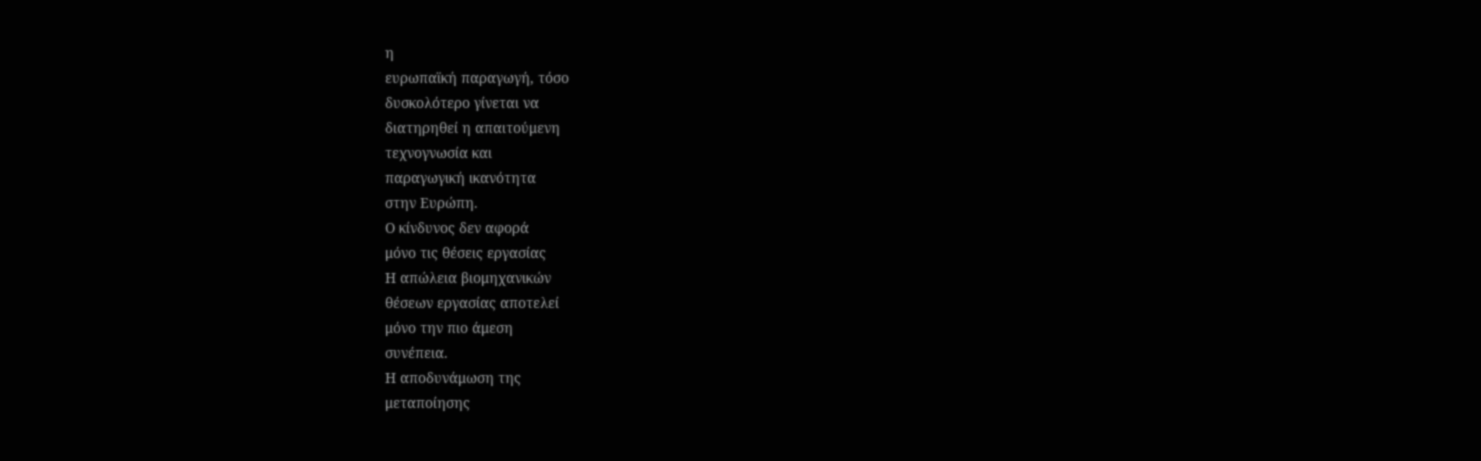η
ευρωπαϊκή παραγωγή, τόσο
δυσκολότερο γίνεται να
διατηρηθεί η απαιτούμενη
τεχνογνωσία και
παραγωγική ικανότητα
στην Ευρώπη.
Ο κίνδυνος δεν αφορά
μόνο τις θέσεις εργασίας
Η απώλεια βιομηχανικών
θέσεων εργασίας αποτελεί
μόνο την πιο άμεση
συνέπεια.
Η αποδυνάμωση της
μεταποίησης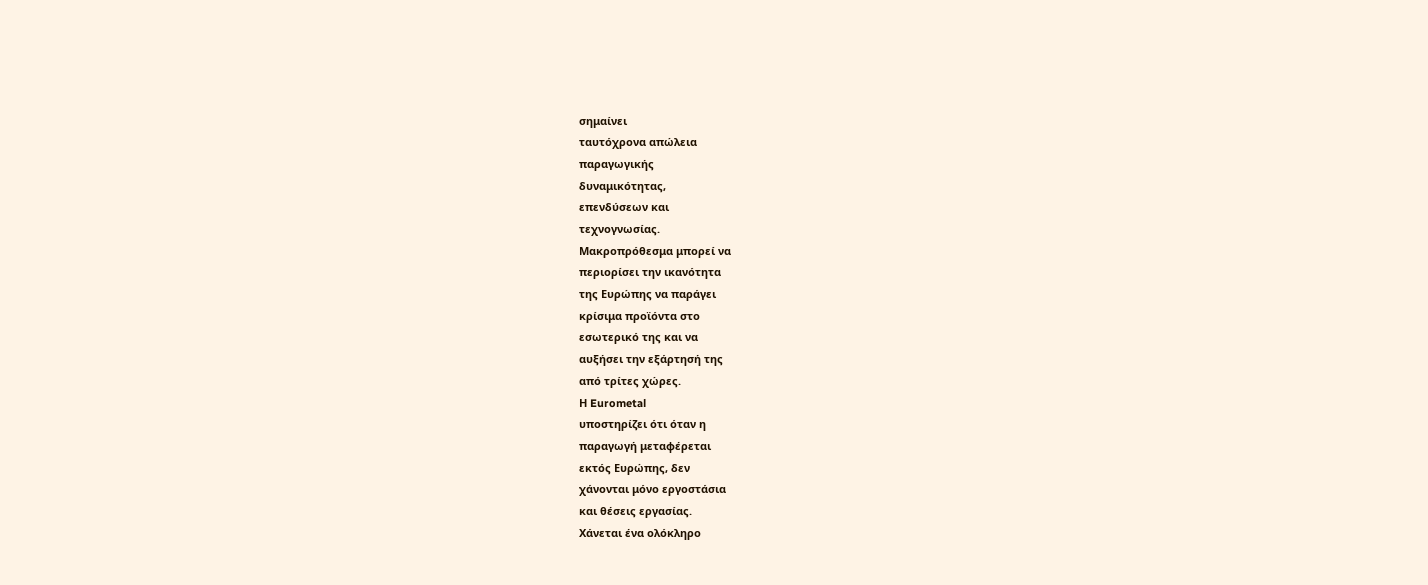σημαίνει
ταυτόχρονα απώλεια
παραγωγικής
δυναμικότητας,
επενδύσεων και
τεχνογνωσίας.
Μακροπρόθεσμα μπορεί να
περιορίσει την ικανότητα
της Ευρώπης να παράγει
κρίσιμα προϊόντα στο
εσωτερικό της και να
αυξήσει την εξάρτησή της
από τρίτες χώρες.
Η Eurometal
υποστηρίζει ότι όταν η
παραγωγή μεταφέρεται
εκτός Ευρώπης, δεν
χάνονται μόνο εργοστάσια
και θέσεις εργασίας.
Χάνεται ένα ολόκληρο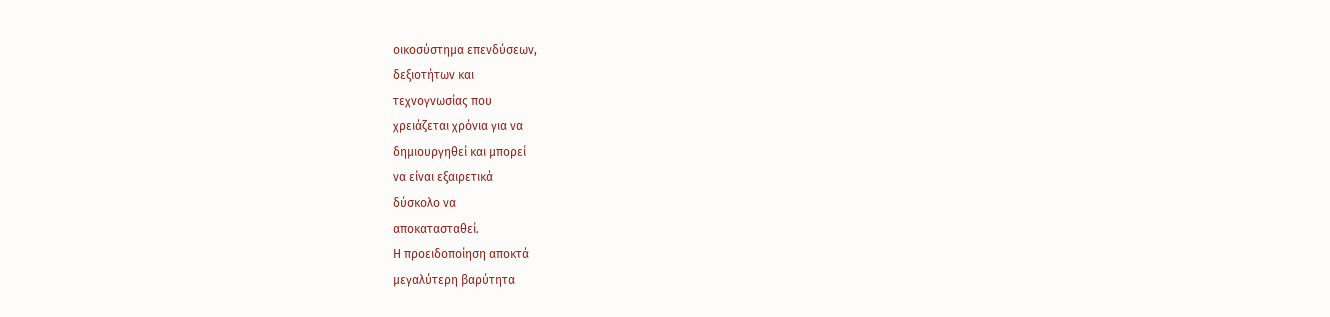οικοσύστημα επενδύσεων,
δεξιοτήτων και
τεχνογνωσίας που
χρειάζεται χρόνια για να
δημιουργηθεί και μπορεί
να είναι εξαιρετικά
δύσκολο να
αποκατασταθεί.
Η προειδοποίηση αποκτά
μεγαλύτερη βαρύτητα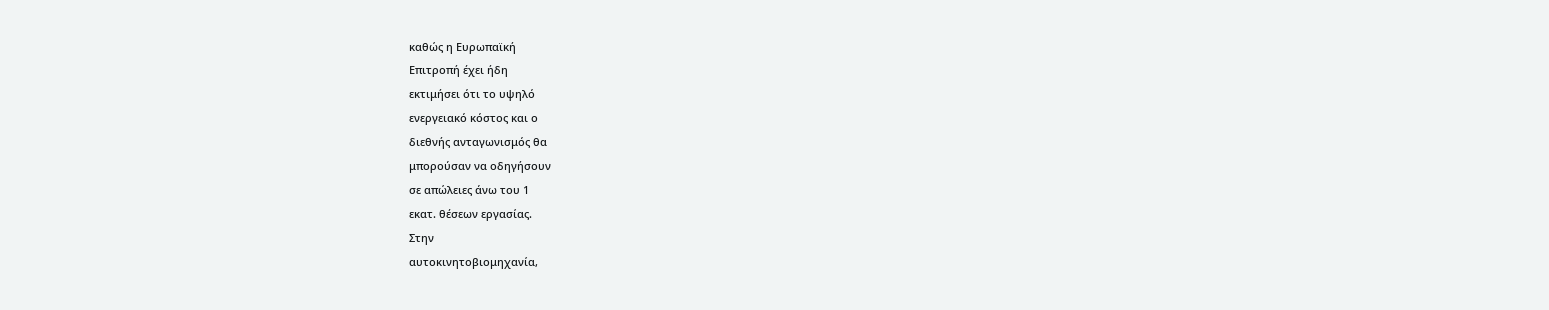καθώς η Ευρωπαϊκή
Επιτροπή έχει ήδη
εκτιμήσει ότι το υψηλό
ενεργειακό κόστος και ο
διεθνής ανταγωνισμός θα
μπορούσαν να οδηγήσουν
σε απώλειες άνω του 1
εκατ. θέσεων εργασίας.
Στην
αυτοκινητοβιομηχανία,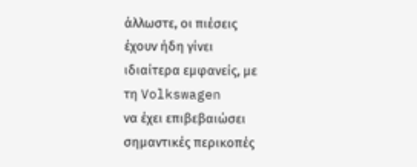άλλωστε, οι πιέσεις
έχουν ήδη γίνει
ιδιαίτερα εμφανείς, με
τη Volkswagen
να έχει επιβεβαιώσει
σημαντικές περικοπές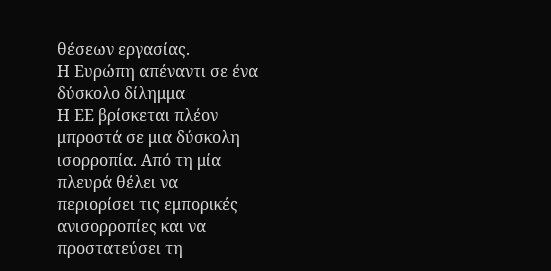θέσεων εργασίας.
Η Ευρώπη απέναντι σε ένα
δύσκολο δίλημμα
Η ΕΕ βρίσκεται πλέον
μπροστά σε μια δύσκολη
ισορροπία. Από τη μία
πλευρά θέλει να
περιορίσει τις εμπορικές
ανισορροπίες και να
προστατεύσει τη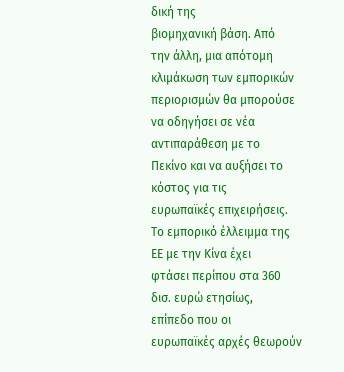δική της
βιομηχανική βάση. Από
την άλλη, μια απότομη
κλιμάκωση των εμπορικών
περιορισμών θα μπορούσε
να οδηγήσει σε νέα
αντιπαράθεση με το
Πεκίνο και να αυξήσει το
κόστος για τις
ευρωπαϊκές επιχειρήσεις.
Το εμπορικό έλλειμμα της
ΕΕ με την Κίνα έχει
φτάσει περίπου στα 360
δισ. ευρώ ετησίως,
επίπεδο που οι
ευρωπαϊκές αρχές θεωρούν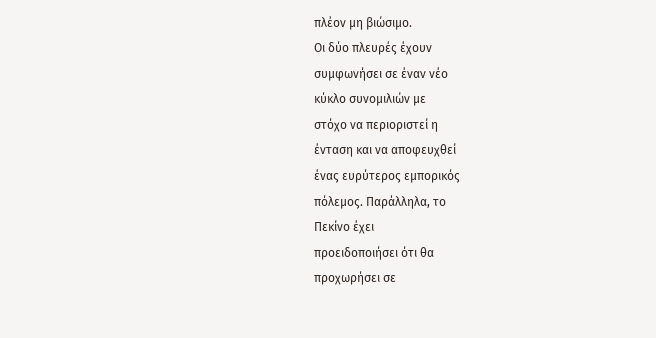πλέον μη βιώσιμο.
Οι δύο πλευρές έχουν
συμφωνήσει σε έναν νέο
κύκλο συνομιλιών με
στόχο να περιοριστεί η
ένταση και να αποφευχθεί
ένας ευρύτερος εμπορικός
πόλεμος. Παράλληλα, το
Πεκίνο έχει
προειδοποιήσει ότι θα
προχωρήσει σε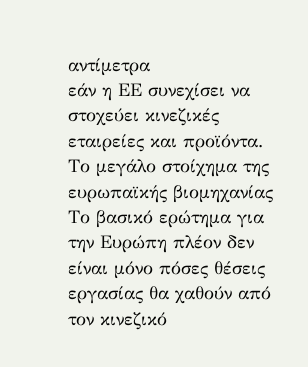αντίμετρα
εάν η ΕΕ συνεχίσει να
στοχεύει κινεζικές
εταιρείες και προϊόντα.
Το μεγάλο στοίχημα της
ευρωπαϊκής βιομηχανίας
Το βασικό ερώτημα για
την Ευρώπη πλέον δεν
είναι μόνο πόσες θέσεις
εργασίας θα χαθούν από
τον κινεζικό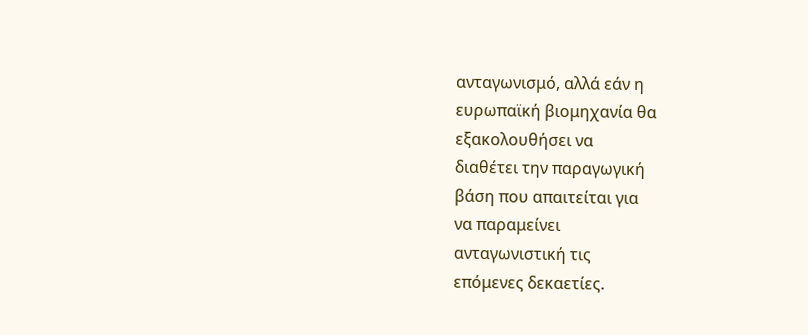ανταγωνισμό, αλλά εάν η
ευρωπαϊκή βιομηχανία θα
εξακολουθήσει να
διαθέτει την παραγωγική
βάση που απαιτείται για
να παραμείνει
ανταγωνιστική τις
επόμενες δεκαετίες.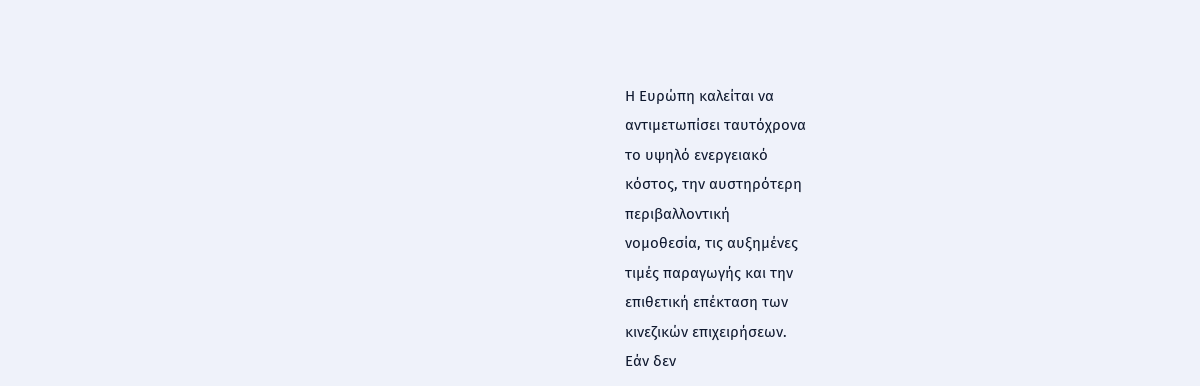Η Ευρώπη καλείται να
αντιμετωπίσει ταυτόχρονα
το υψηλό ενεργειακό
κόστος, την αυστηρότερη
περιβαλλοντική
νομοθεσία, τις αυξημένες
τιμές παραγωγής και την
επιθετική επέκταση των
κινεζικών επιχειρήσεων.
Εάν δεν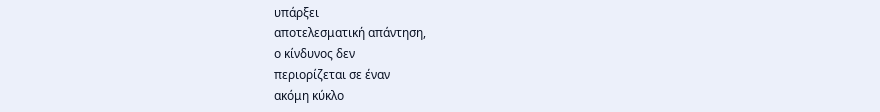υπάρξει
αποτελεσματική απάντηση,
ο κίνδυνος δεν
περιορίζεται σε έναν
ακόμη κύκλο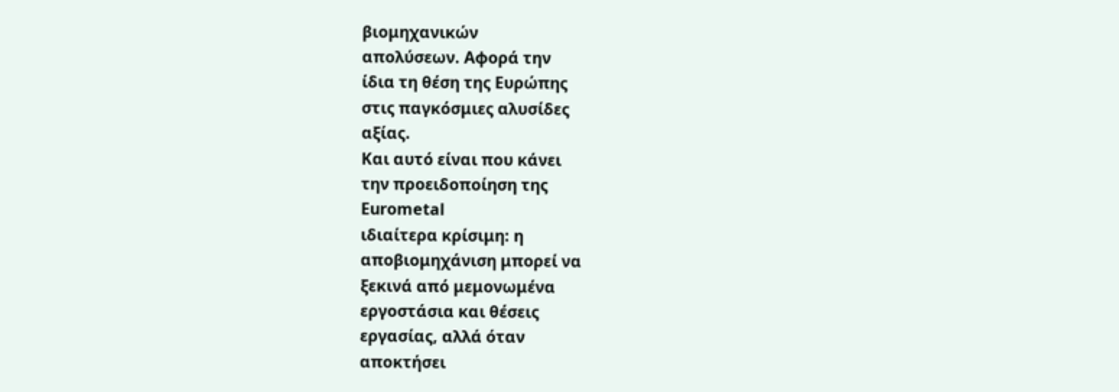βιομηχανικών
απολύσεων. Αφορά την
ίδια τη θέση της Ευρώπης
στις παγκόσμιες αλυσίδες
αξίας.
Και αυτό είναι που κάνει
την προειδοποίηση της
Eurometal
ιδιαίτερα κρίσιμη: η
αποβιομηχάνιση μπορεί να
ξεκινά από μεμονωμένα
εργοστάσια και θέσεις
εργασίας, αλλά όταν
αποκτήσει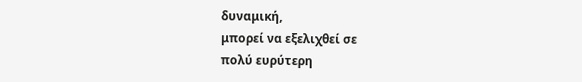δυναμική,
μπορεί να εξελιχθεί σε
πολύ ευρύτερη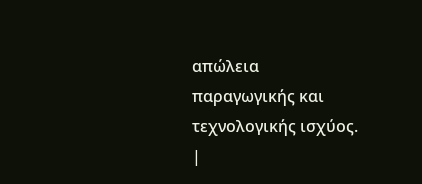απώλεια
παραγωγικής και
τεχνολογικής ισχύος.
|